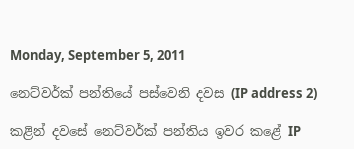Monday, September 5, 2011

නෙට්වර්ක් පන්තියේ පස්වෙනි දවස (IP address 2)

කළින් දවසේ නෙට්වර්ක් පන්තිය ඉවර කළේ IP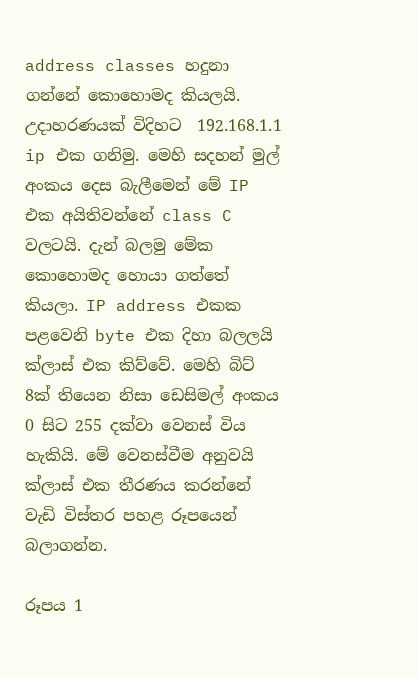address classes හදුනා ගන්නේ කොහොමද කියලයි. උදාහරණයක් විදිහට  192.168.1.1 ip එක ගනිමු. මෙහි සදහන් මුල් අංකය දෙස බැලීමෙන් මේ IP එක අයිතිවන්නේ class C වලටයි. දැන් බලමු මේක කොහොමද හොයා ගත්තේ කියලා. IP address එකක පළවෙනි byte එක දිහා බලලයි ක්ලාස් එක කිව්වේ. මෙහි බිට් 8ක් තියෙන නිසා ඩෙසිමල් අංකය 0 සිට 255 දක්වා වෙනස් විය හැකියි. මේ වෙනස්වීම අනුවයි ක්ලාස් එක තීරණය කරන්නේ වැඩි විස්තර පහළ රූපයෙන් බලාගන්න.

රූපය 1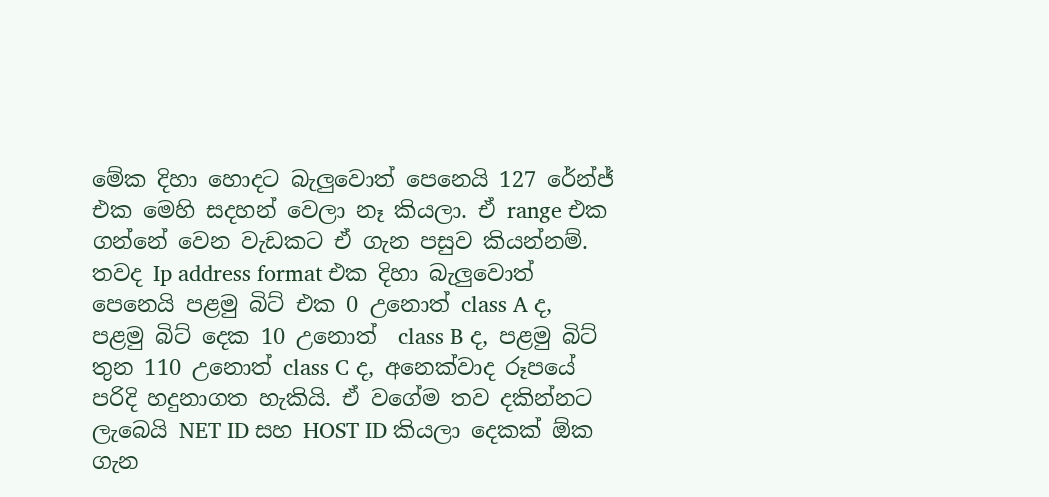මේක දිහා හොදට බැලුවොත් පෙනෙයි 127 රේන්ජ් එක මෙහි සදහන් වෙලා නෑ කියලා. ඒ range එක ගන්නේ වෙන වැඩකට ඒ ගැන පසුව කියන්නම්. තවද Ip address format එක දිහා බැලුවොත් පෙනෙයි පළමු බිට් එක 0 උනොත් class A ද, පළමු බිට් දෙක 10 උනොත්  class B ද, පළමු බිට් තුන 110 උනොත් class C ද, අනෙක්වාද රූපයේ පරිදි හදුනාගත හැකියි. ඒ වගේම තව දකින්නට ලැබෙයි NET ID සහ HOST ID කියලා දෙකක් ඕක ගැන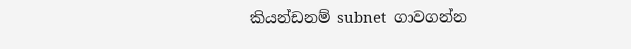කියන්ඩනම් subnet  ගාවගන්න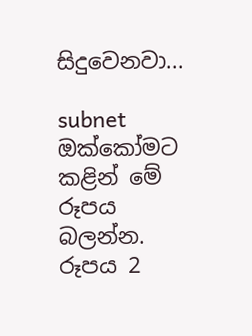සිදුවෙනවා...

subnet
ඔක්කෝමට කළින් මේ රූපය බලන්න.
රූපය 2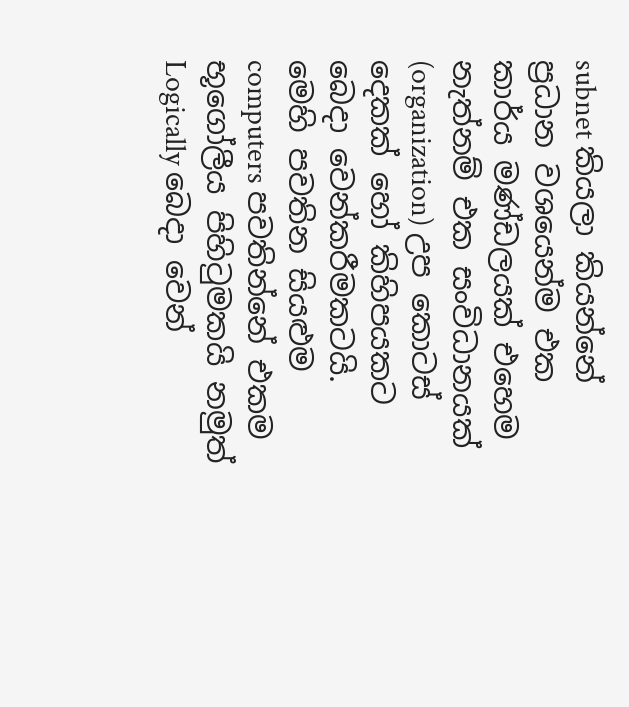subnet කියලා කියන්නේ ප්‍රධාන වශයෙන්ම එක කාර්ය මණ්ඩලයක් එහෙම නැත්නම් එක සංවිධානයක් (organization) උප කොටස් දෙකක් හෝ කිහිපයකට බෙදා වෙන්කරීමකටයි. මෙහි පවතින සියළුම computers පවතින්නේ එකම භූගෝලීය පිහිටුමකයි නමුත් Logically බෙදා වෙන්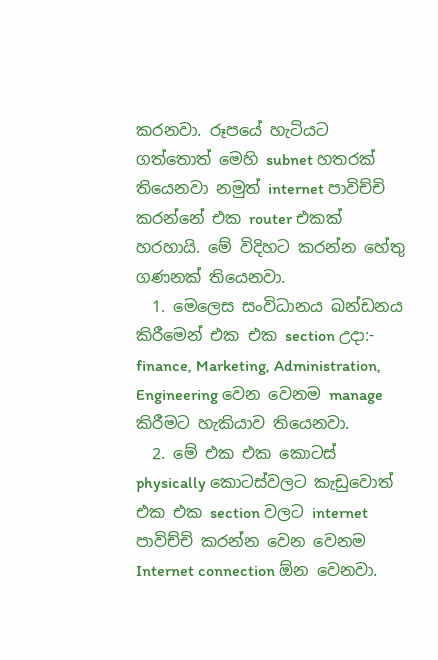කරනවා. රූපයේ හැටියට ගත්තොත් මෙහි subnet හතරක් තියෙනවා නමුත් internet පාවිච්චි කරන්නේ එක router එකක් හරහායි. මේ විදිහට කරන්න හේතු ගණනක් තියෙනවා.
  1. මෙලෙස සංවිධානය ඛන්ඩනය කිරීමෙන් එක එක section උදා:- finance, Marketing, Administration, Engineering වෙන වෙනම manage කිරීමට හැකියාව තියෙනවා.
  2. මේ එක එක කොටස් physically කොටස්වලට කැඩුවොත් එක එක section වලට internet පාවිච්චි කරන්න වෙන වෙනම Internet connection ඕන වෙනවා.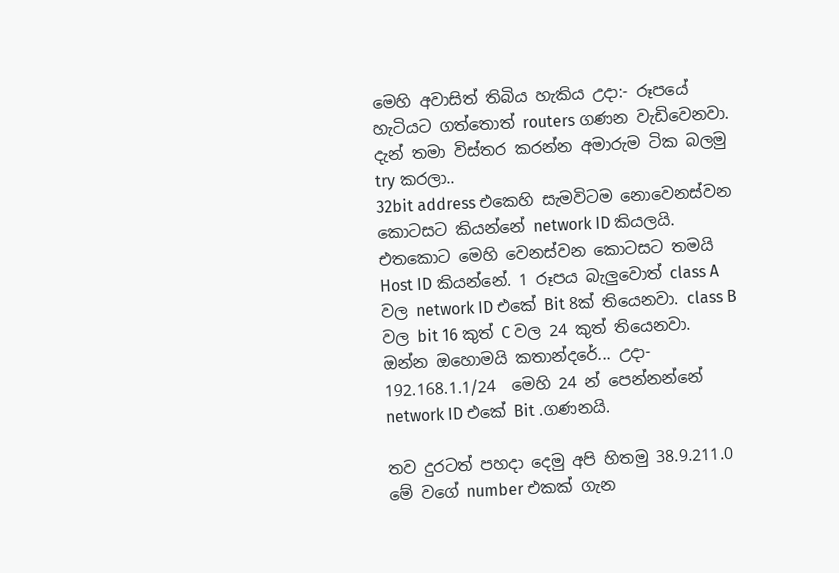මෙහි අවාසිත් තිබිය හැකිය උදා:- රූපයේ හැටියට ගත්තොත් routers ගණන වැඩිවෙනවා.
දැන් තමා විස්තර කරන්න අමාරුම ටික බලමු try කරලා..
32bit address එකෙහි සැමවිටම නොවෙනස්වන කොටසට කියන්නේ network ID කියලයි. එතකොට මෙහි වෙනස්වන කොටසට තමයි Host ID කියන්නේ. 1 රූපය බැලුවොත් class A වල network ID එකේ Bit 8ක් තියෙනවා. class B වල bit 16 කුත් C වල 24 කුත් තියෙනවා. ඔන්න ඔහොමයි කතාන්දරේ... උදා- 192.168.1.1/24  මෙහි 24 න් පෙන්නන්නේ network ID එකේ Bit .ගණනයි.

තව දුරටත් පහදා දෙමු අපි හිතමු 38.9.211.0 මේ වගේ number එකක් ගැන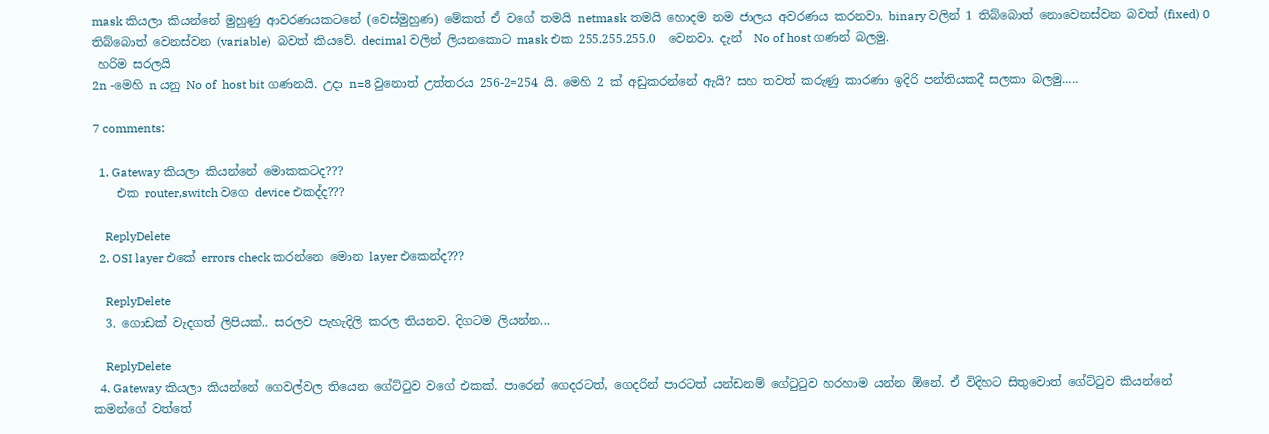mask කියලා කියන්නේ මුහුණු ආවරණයකටනේ (වෙස්මුහුණ) මේකත් ඒ වගේ තමයි netmask තමයි හොදම නම ජාලය අවරණය කරනවා. binary වලින් 1 තිබ්බොත් නොවෙනස්වන බවත් (fixed) 0 තිබ්බොත් වෙනස්වන (variable)  බවත් කියවේ. decimal වලින් ලියනකොට mask එක 255.255.255.0  වෙනවා. දැන්  No of host ගණන් බලමු.
 හරිම සරලයි
2n -මෙහි n යනු No of  host bit ගණනයි. උදා n=8 වුනොත් උත්තරය 256-2=254 යි. මෙහි 2 ක් අඩුකරන්නේ ඇයි? සහ තවත් කරුණු කාරණා ඉදිරි පන්තියකදී සලකා බලමු.....

7 comments:

  1. Gateway කියලා කියන්නේ මොකකටද???
    එක router,switch වගෙ device එකද්ද???

    ReplyDelete
  2. OSI layer එකේ errors check කරන්නෙ මොන layer එකෙන්ද???

    ReplyDelete
  3. ගොඩක් වැදගත් ලිපියක්.. සරලව පැහැදිලි කරල තියනව. දිගටම ලියන්න...

    ReplyDelete
  4. Gateway කියලා කියන්නේ ගෙවල්වල තියෙන ගේට්ටුව වගේ එකක්. පාරෙන් ගෙදරටත්, ගෙදරින් පාරටත් යන්ඩනම් ගේටුටුව හරහාම යන්න ඕනේ. ඒ විදිහට සිතුවොත් ගේට්ටුව කියන්නේ කමන්ගේ වත්තේ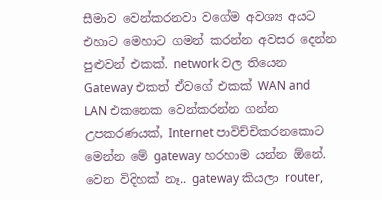සීමාව වෙන්කරනවා වගේම අවශ්‍ය අයට එහාට මෙහාට ගමන් කරන්න අවසර දෙන්න පුළුවන් එකක්. network වල තියෙන Gateway එකත් ඒවගේ එකක් WAN and LAN එකනෙක වෙන්කරන්න ගන්න උපකරණයක්, Internet පාවිච්චිකරනකොට මෙන්න මේ gateway හරහාම යන්න ඕනේ. වෙන විදිහක් නෑ.. gateway කියලා router,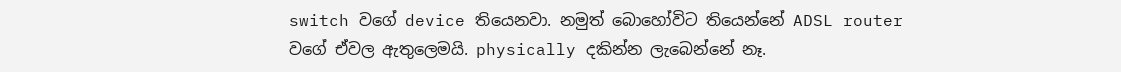switch වගේ device තියෙනවා. නමුත් බොහෝවිට තියෙන්නේ ADSL router වගේ ඒවල ඇතුලෙමයි. physically දකින්න ලැබෙන්නේ නෑ.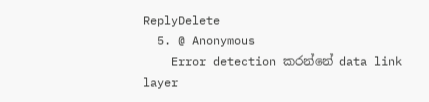ReplyDelete
  5. @ Anonymous
    Error detection කරන්නේ data link layer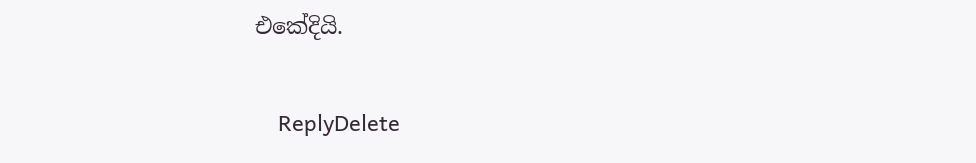එකේදියි.

    ReplyDelete